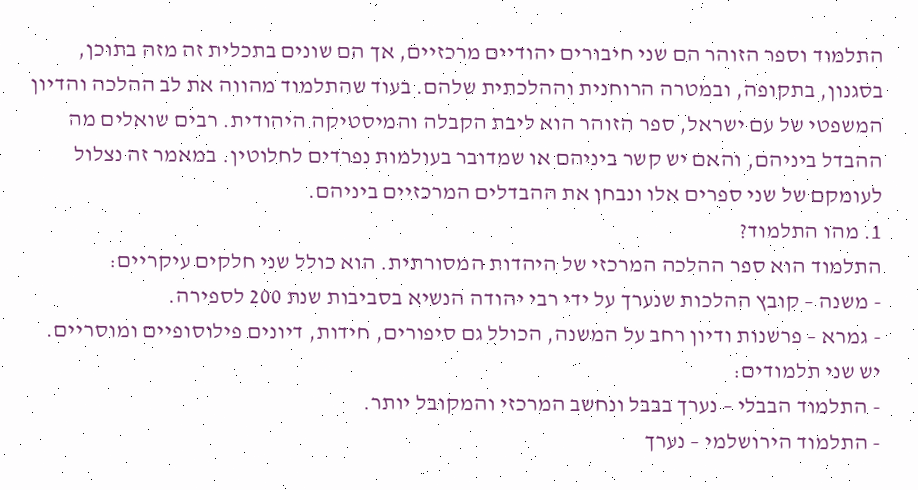התלמוד וספר הזוהר הם שני חיבורים יהודיים מרכזיים, אך הם שונים בתכלית זה מזה בתוכן, בסגנון, בתקופה, ובמטרה הרוחנית וההלכתית שלהם. בעוד שהתלמוד מהווה את לב ההלכה והדיון המשפטי של עם ישראל, ספר הזוהר הוא ליבת הקבלה והמיסטיקה היהודית. רבים שואלים מה ההבדל ביניהם, והאם יש קשר ביניהם או שמדובר בעולמות נפרדים לחלוטין. במאמר זה נצלול לעומקם של שני ספרים אלו ונבחן את ההבדלים המרכזיים ביניהם.
1. מהו התלמוד?
התלמוד הוא ספר ההלכה המרכזי של היהדות המסורתית. הוא כולל שני חלקים עיקריים:
- משנה – קובץ ההלכות שנערך על ידי רבי יהודה הנשיא בסביבות שנת 200 לספירה.
- גמרא – פרשנות ודיון רחב על המשנה, הכולל גם סיפורים, חידות, דיונים פילוסופיים ומוסריים.
יש שני תלמודים:
- התלמוד הבבלי – נערך בבבל ונחשב המרכזי והמקובל יותר.
- התלמוד הירושלמי – נערך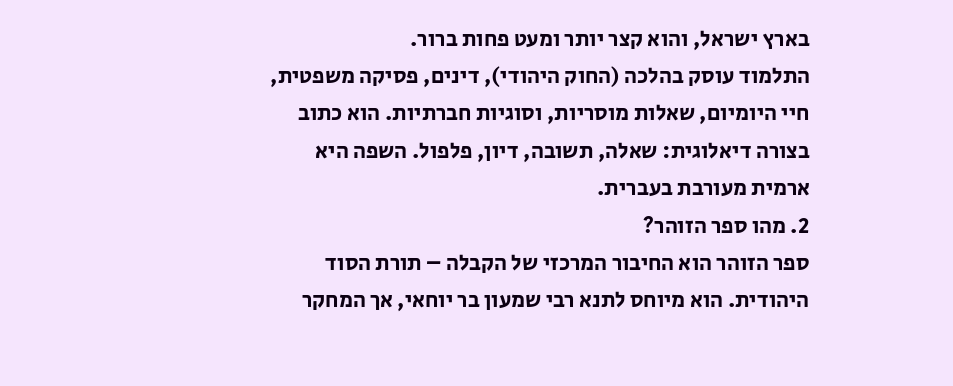בארץ ישראל, והוא קצר יותר ומעט פחות ברור.
התלמוד עוסק בהלכה (החוק היהודי), דינים, פסיקה משפטית, חיי היומיום, שאלות מוסריות, וסוגיות חברתיות. הוא כתוב בצורה דיאלוגית: שאלה, תשובה, דיון, פלפול. השפה היא ארמית מעורבת בעברית.
2. מהו ספר הזוהר?
ספר הזוהר הוא החיבור המרכזי של הקבלה – תורת הסוד היהודית. הוא מיוחס לתנא רבי שמעון בר יוחאי, אך המחקר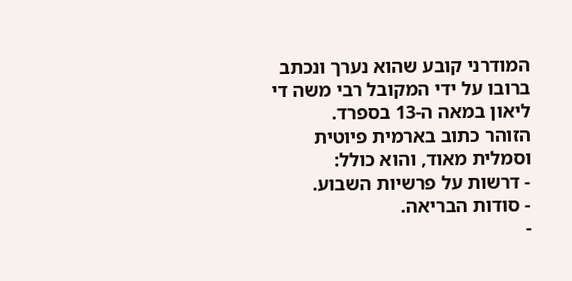המודרני קובע שהוא נערך ונכתב ברובו על ידי המקובל רבי משה די ליאון במאה ה-13 בספרד.
הזוהר כתוב בארמית פיוטית וסמלית מאוד, והוא כולל:
- דרשות על פרשיות השבוע.
- סודות הבריאה.
-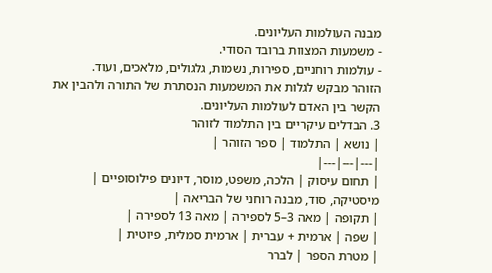מבנה העולמות העליונים.
- משמעות המצוות ברובד הסודי.
- עולמות רוחניים, ספירות, נשמות, גלגולים, מלאכים, ועוד.
הזוהר מבקש לגלות את המשמעות הנסתרת של התורה ולהבין את הקשר בין האדם לעולמות העליונים.
3. הבדלים עיקריים בין התלמוד לזוהר
| נושא | התלמוד | ספר הזוהר |
|---|---|---|
| תחום עיסוק | הלכה, משפט, מוסר, דיונים פילוסופיים | מיסטיקה, סוד, מבנה רוחני של הבריאה |
| תקופה | מאה 3–5 לספירה | מאה 13 לספירה |
| שפה | ארמית + עברית | ארמית סמלית, פיוטית |
| מטרת הספר | לברר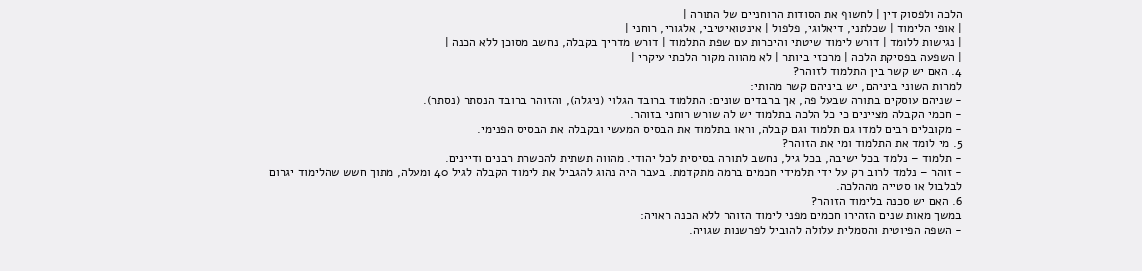הלכה ולפסוק דין | לחשוף את הסודות הרוחניים של התורה |
| אופי הלימוד | שכלתני, דיאלוגי, פלפול | אינטואיטיבי, אלגורי, רוחני |
| נגישות ללומד | דורש לימוד שיטתי והיכרות עם שפת התלמוד | דורש מדריך בקבלה, נחשב מסוכן ללא הכנה |
| השפעה בפסיקת הלכה | מרכזי ביותר | לא מהווה מקור הלכתי עיקרי |
4. האם יש קשר בין התלמוד לזוהר?
למרות השוני ביניהם, יש ביניהם קשר מהותי:
- שניהם עוסקים בתורה שבעל פה, אך ברבדים שונים: התלמוד ברובד הגלוי (ניגלה), והזוהר ברובד הנסתר (נסתר).
- חכמי הקבלה מציינים כי כל הלכה בתלמוד יש לה שורש רוחני בזוהר.
- מקובלים רבים למדו גם תלמוד וגם קבלה, וראו בתלמוד את הבסיס המעשי ובקבלה את הבסיס הפנימי.
5. מי לומד את התלמוד ומי את הזוהר?
- תלמוד – נלמד בכל ישיבה, בכל גיל, נחשב לתורה בסיסית לכל יהודי. מהווה תשתית להכשרת רבנים ודיינים.
- זוהר – נלמד לרוב רק על ידי תלמידי חכמים ברמה מתקדמת. בעבר היה נהוג להגביל את לימוד הקבלה לגיל 40 ומעלה, מתוך חשש שהלימוד יגרום לבלבול או סטייה מההלכה.
6. האם יש סכנה בלימוד הזוהר?
במשך מאות שנים הזהירו חכמים מפני לימוד הזוהר ללא הכנה ראויה:
- השפה הפיוטית והסמלית עלולה להוביל לפרשנות שגויה.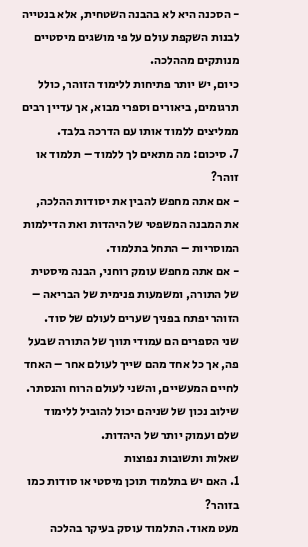- הסכנה היא לא בהבנה השטחית, אלא בנטייה לבנות השקפת עולם על פי מושגים מיסטיים מנותקים מההלכה.
כיום, יש יותר פתיחות ללימוד הזוהר, כולל תרגומים, ביאורים וספרי מבוא, אך עדיין רבים ממליצים ללמוד אותו עם הדרכה בלבד.
7. סיכום: מה מתאים לך ללמוד – תלמוד או זוהר?
- אם אתה מחפש להבין את יסודות ההלכה, את המבנה המשפטי של היהדות ואת הדילמות המוסריות – התחל בתלמוד.
- אם אתה מחפש עומק רוחני, הבנה מיסטית של התורה, ומשמעות פנימית של הבריאה – הזוהר יפתח בפניך שערים לעולם של סוד.
שני הספרים הם עמודי תווך של התורה שבעל פה, אך כל אחד מהם שייך לעולם אחר – האחד לחיים המעשיים, והשני לעולם הרוח והנסתר. שילוב נכון של שניהם יכול להוביל ללימוד שלם ועמוק יותר של היהדות.
שאלות ותשובות נפוצות
1. האם יש בתלמוד תוכן מיסטי או סודות כמו בזוהר?
מעט מאוד. התלמוד עוסק בעיקר בהלכה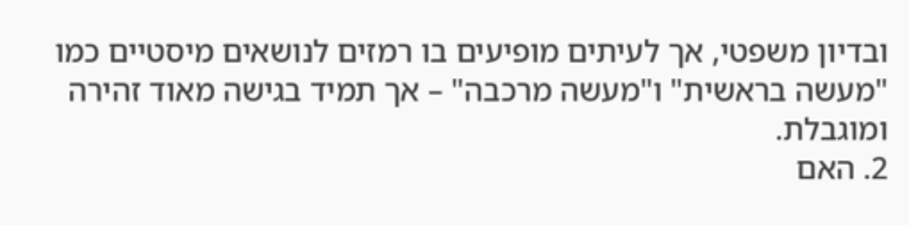ובדיון משפטי, אך לעיתים מופיעים בו רמזים לנושאים מיסטיים כמו "מעשה בראשית" ו"מעשה מרכבה" – אך תמיד בגישה מאוד זהירה ומוגבלת.
2. האם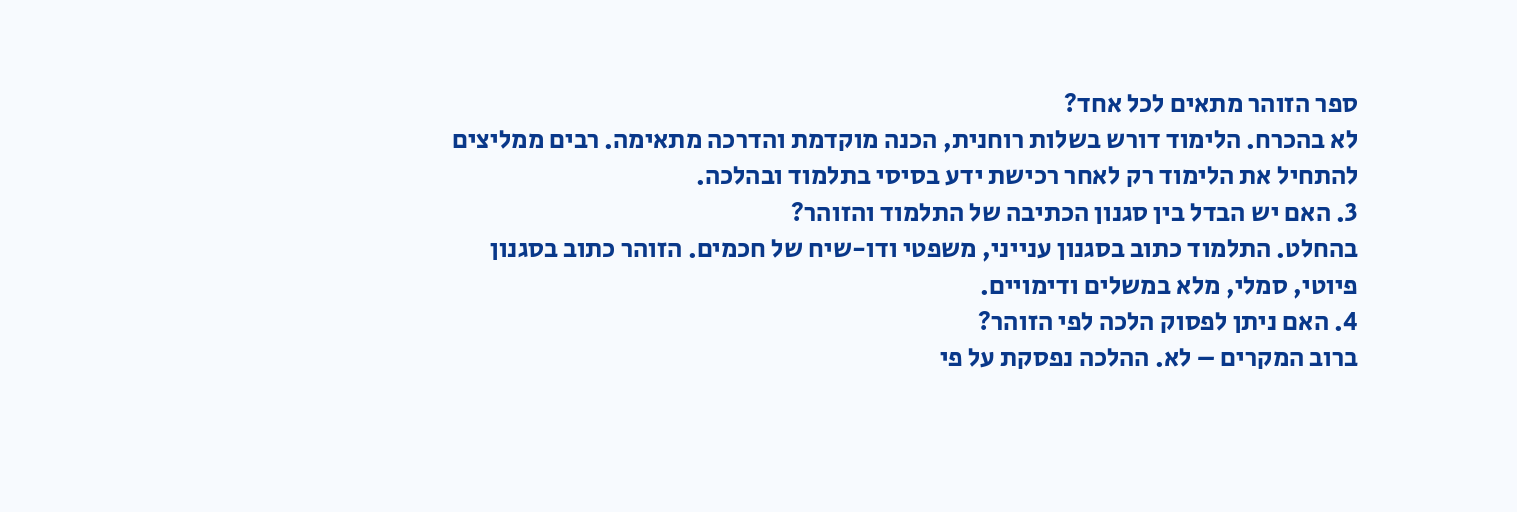ספר הזוהר מתאים לכל אחד?
לא בהכרח. הלימוד דורש בשלות רוחנית, הכנה מוקדמת והדרכה מתאימה. רבים ממליצים להתחיל את הלימוד רק לאחר רכישת ידע בסיסי בתלמוד ובהלכה.
3. האם יש הבדל בין סגנון הכתיבה של התלמוד והזוהר?
בהחלט. התלמוד כתוב בסגנון ענייני, משפטי ודו-שיח של חכמים. הזוהר כתוב בסגנון פיוטי, סמלי, מלא במשלים ודימויים.
4. האם ניתן לפסוק הלכה לפי הזוהר?
ברוב המקרים – לא. ההלכה נפסקת על פי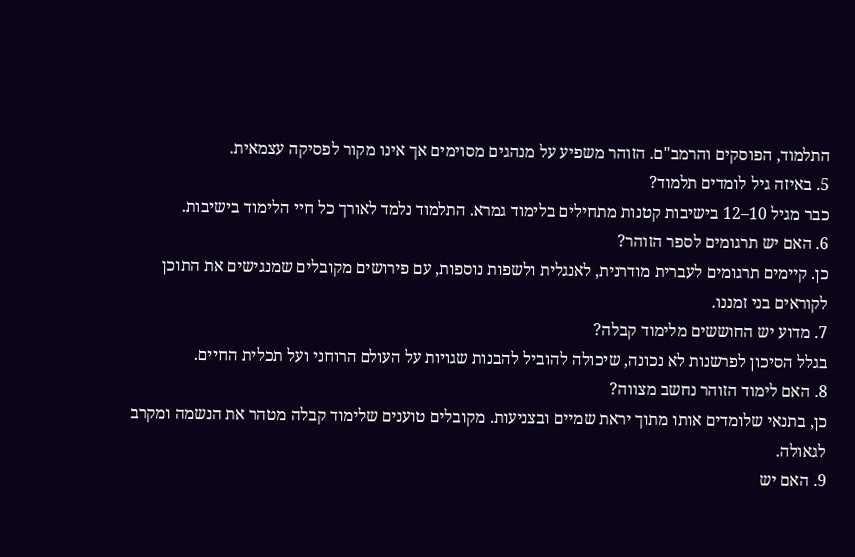התלמוד, הפוסקים והרמב"ם. הזוהר משפיע על מנהגים מסוימים אך אינו מקור לפסיקה עצמאית.
5. באיזה גיל לומדים תלמוד?
כבר מגיל 10–12 בישיבות קטנות מתחילים בלימוד גמרא. התלמוד נלמד לאורך כל חיי הלימוד בישיבות.
6. האם יש תרגומים לספר הזוהר?
כן. קיימים תרגומים לעברית מודרנית, לאנגלית ולשפות נוספות, עם פירושים מקובלים שמנגישים את התוכן לקוראים בני זמננו.
7. מדוע יש החוששים מלימוד קבלה?
בגלל הסיכון לפרשנות לא נכונה, שיכולה להוביל להבנות שגויות על העולם הרוחני ועל תכלית החיים.
8. האם לימוד הזוהר נחשב מצווה?
כן, בתנאי שלומדים אותו מתוך יראת שמיים ובצניעות. מקובלים טוענים שלימוד קבלה מטהר את הנשמה ומקרב לגאולה.
9. האם יש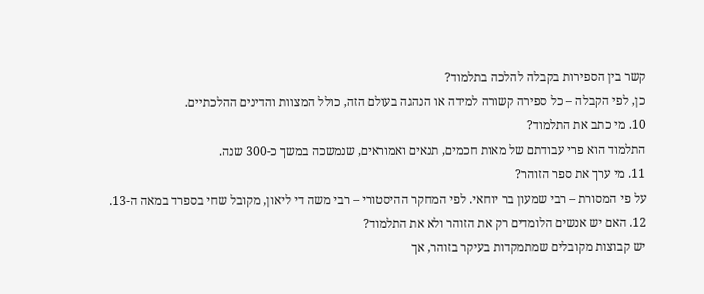קשר בין הספירות בקבלה להלכה בתלמוד?
כן, לפי הקבלה – כל ספירה קשורה למידה או הנהגה בעולם הזה, כולל המצוות והדינים ההלכתיים.
10. מי כתב את התלמוד?
התלמוד הוא פרי עבודתם של מאות חכמים, תנאים ואמוראים, שנמשכה במשך כ-300 שנה.
11. מי ערך את ספר הזוהר?
על פי המסורת – רבי שמעון בר יוחאי. לפי המחקר ההיסטורי – רבי משה די ליאון, מקובל שחי בספרד במאה ה-13.
12. האם יש אנשים הלומדים רק את הזוהר ולא את התלמוד?
יש קבוצות מקובלים שמתמקדות בעיקר בזוהר, אך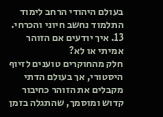בעולם היהודי הרחב לימוד התלמוד נחשב חיוני והכרחי.
13. איך יודעים אם הזוהר אמיתי או לא?
חלק מהחוקרים טוענים לזיוף היסטורי, אך בעולם הדתי מקבלים את הזוהר כחיבור קדוש ומוסמך, שהתגלה בזמן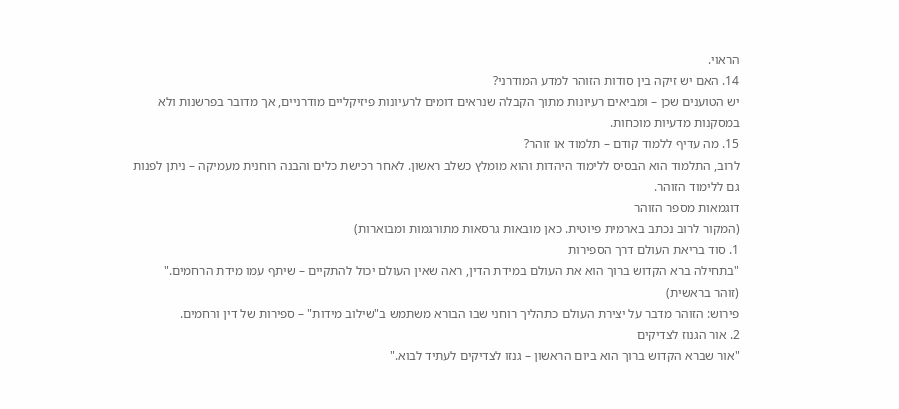הראוי.
14. האם יש זיקה בין סודות הזוהר למדע המודרני?
יש הטוענים שכן – ומביאים רעיונות מתוך הקבלה שנראים דומים לרעיונות פיזיקליים מודרניים, אך מדובר בפרשנות ולא במסקנות מדעיות מוכחות.
15. מה עדיף ללמוד קודם – תלמוד או זוהר?
לרוב, התלמוד הוא הבסיס ללימוד היהדות והוא מומלץ כשלב ראשון. לאחר רכישת כלים והבנה רוחנית מעמיקה – ניתן לפנות גם ללימוד הזוהר.
דוגמאות מספר הזוהר
(המקור לרוב נכתב בארמית פיוטית. כאן מובאות גרסאות מתורגמות ומבוארות)
1. סוד בריאת העולם דרך הספירות
"בתחילה ברא הקדוש ברוך הוא את העולם במידת הדין, ראה שאין העולם יכול להתקיים – שיתף עמו מידת הרחמים."
(זוהר בראשית)
פירוש: הזוהר מדבר על יצירת העולם כתהליך רוחני שבו הבורא משתמש ב"שילוב מידות" – ספירות של דין ורחמים.
2. אור הגנוז לצדיקים
"אור שברא הקדוש ברוך הוא ביום הראשון – גנזו לצדיקים לעתיד לבוא."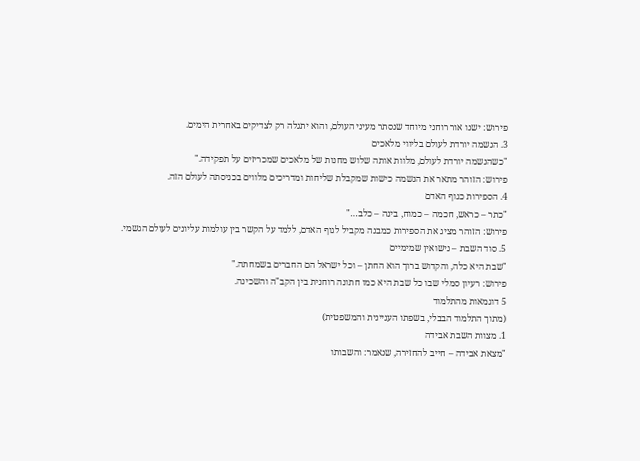פירוש: ישנו אור רוחני מיוחד שנסתר מעיני העולם, והוא יתגלה רק לצדיקים באחרית הימים.
3. הנשמה יורדת לעולם בליווי מלאכים
"כשהנשמה יורדת לעולם, מלוות אותה שלוש מחנות של מלאכים שמכריזים על תפקידה."
פירוש: הזוהר מתאר את הנשמה כישות שמקבלת שליחות ומדריכים מלווים בכניסתה לעולם הזה.
4. הספירות כגוף האדם
"כתר – כראש, חכמה – כמוח, בינה – כלב…"
פירוש: הזוהר מציג את הספירות כמבנה מקביל לגוף האדם, ללמד על הקשר בין עולמות עליונים לעולם הגשמי.
5. סוד השבת – נישואין שמימיים
"שבת היא כלה, והקדוש ברוך הוא החתן – וכל ישראל הם החברים בשמחתה."
פירוש: רעיון סמלי שבו כל שבת היא כמו חתונה רוחנית בין הקב"ה והשכינה.
5 דוגמאות מהתלמוד
(מתוך התלמוד הבבלי, בשפתו העניינית והמשפטית)
1. מצוות השבת אבידה
"מצאת אבידה – חייב להחזירה, שנאמר: והשבותו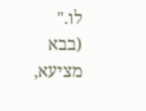לו."
(בבא מציעא,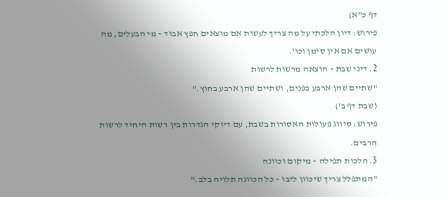דף כ"א)
פירוש: דיון הלכתי על מה צריך לעשות אם מוצאים חפץ אבוד – מי הבעלים, מה עושים אם אין סימן וכו'.
2. דיני שבת – הוצאה מרשות לרשות
"שתיים שהן ארבע בפנים, ושתיים שהן ארבע בחוץ."
(שבת דף ב')
פירוש: סיווג פעולות האסורות בשבת, עם דיוקי הגדרות בין רשות היחיד לרשות הרבים.
3. הלכות תפילה – מיקום וכוונה
"המתפלל צריך שיכוון ליבו – כל הכוונה תלויה בלב."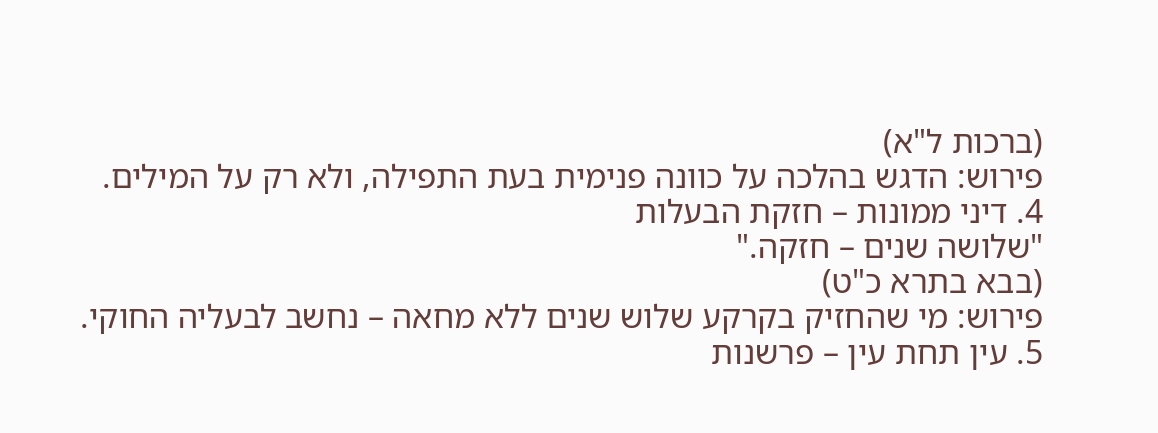(ברכות ל"א)
פירוש: הדגש בהלכה על כוונה פנימית בעת התפילה, ולא רק על המילים.
4. דיני ממונות – חזקת הבעלות
"שלושה שנים – חזקה."
(בבא בתרא כ"ט)
פירוש: מי שהחזיק בקרקע שלוש שנים ללא מחאה – נחשב לבעליה החוקי.
5. עין תחת עין – פרשנות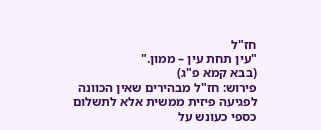חז"ל
"עין תחת עין – ממון."
(בבא קמא פ"ג)
פירוש: חז"ל מבהירים שאין הכוונה לפגיעה פיזית ממשית אלא לתשלום כספי כעונש על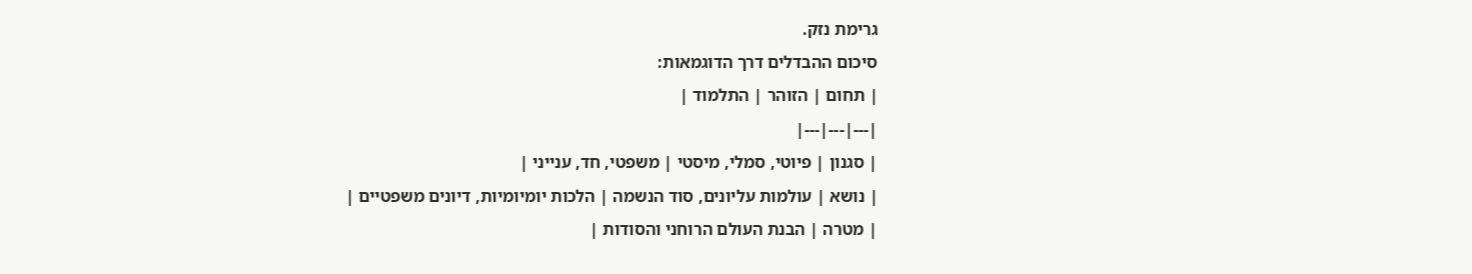גרימת נזק.
סיכום ההבדלים דרך הדוגמאות:
| תחום | הזוהר | התלמוד |
|---|---|---|
| סגנון | פיוטי, סמלי, מיסטי | משפטי, חד, ענייני |
| נושא | עולמות עליונים, סוד הנשמה | הלכות יומיומיות, דיונים משפטיים |
| מטרה | הבנת העולם הרוחני והסודות |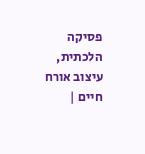פסיקה הלכתית, עיצוב אורח חיים |